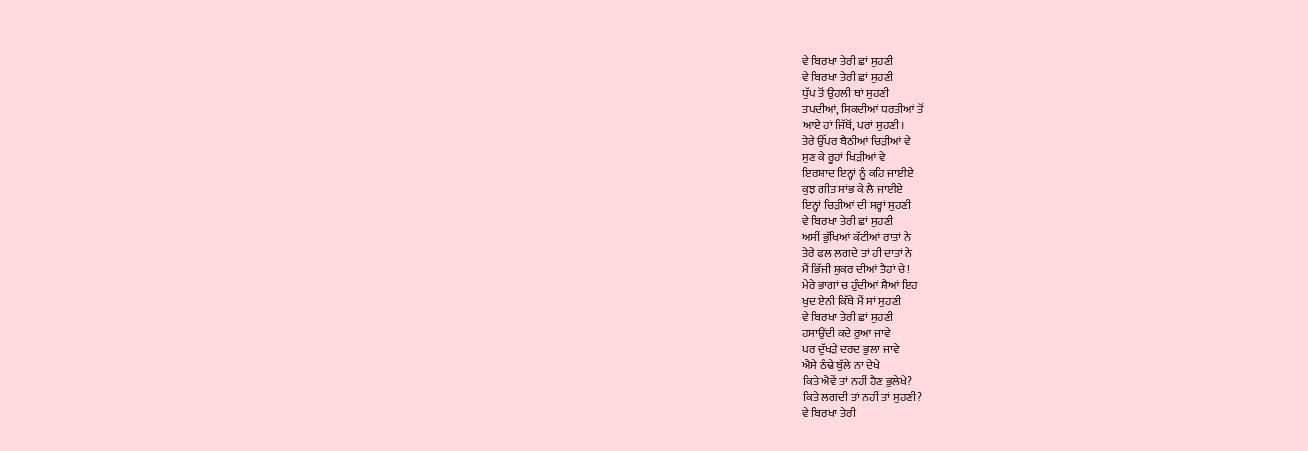ਵੇ ਬਿਰਖਾ ਤੇਰੀ ਛਾਂ ਸੁਹਣੀ
ਵੇ ਬਿਰਖਾ ਤੇਰੀ ਛਾਂ ਸੁਹਣੀ
ਧੁੱਪ ਤੋਂ ਉਹਲੀ ਥਾਂ ਸੁਹਣੀ
ਤਪਦੀਆਂ, ਸਿਕਦੀਆਂ ਧਰਤੀਆਂ ਤੋਂ
ਆਏ ਹਾਂ ਜਿੱਥੋਂ, ਪਰਾਂ ਸੁਹਣੀ।
ਤੇਰੇ ਉੱਪਰ ਬੈਠੀਆਂ ਚਿੜੀਆਂ ਵੇ
ਸੁਣ ਕੇ ਰੂਹਾਂ ਖਿੜੀਆਂ ਵੇ
ਇਰਸ਼ਾਦ ਇਨ੍ਹਾਂ ਨੂੰ ਕਹਿ ਜਾਈਏ
ਕੁਝ ਗੀਤ ਸਾਂਭ ਕੇ ਲੈ ਜਾਈਏ
ਇਨ੍ਹਾਂ ਚਿੜੀਆਂ ਦੀ ਸਰ੍ਹਾਂ ਸੁਹਣੀ
ਵੇ ਬਿਰਖਾ ਤੇਰੀ ਛਾਂ ਸੁਹਣੀ
ਅਸੀਂ ਭੁੱਖਿਆਂ ਕੱਟੀਆਂ ਰਾਤਾਂ ਨੇ
ਤੇਰੇ ਫਲ ਲਗਦੇ ਤਾਂ ਹੀ ਦਾਤਾਂ ਨੇ
ਮੈਂ ਭਿੱਜੀ ਸ਼ੁਕਰ ਦੀਆਂ ਤੈਹਾਂ ਚੇ!
ਮੇਰੇ ਭਾਗਾਂ ਚ ਹੁੰਦੀਆਂ ਸ਼ੈਆਂ ਇਹ
ਖੁਦ ਏਨੀ ਕਿੱਥੇ ਮੈਂ ਸਾਂ ਸੁਹਣੀ
ਵੇ ਬਿਰਖਾ ਤੇਰੀ ਛਾਂ ਸੁਹਣੀ
ਹਸਾਉਂਦੀ ਕਦੇ ਰੁਆ ਜਾਵੇ
ਪਰ ਦੁੱਖੜੇ ਦਰਦ ਭੁਲਾ ਜਾਵੇ
ਐਸੇ ਠੰਢੇ ਬੁੱਲੇ ਨਾ ਦੇਖੇ
ਕਿਤੇ ਐਵੇਂ ਤਾਂ ਨਹੀਂ ਹੈਣ ਭੁਲੇਖੇ?
ਕਿਤੇ ਲਗਦੀ ਤਾਂ ਨਹੀਂ ਤਾਂ ਸੁਹਣੀ?
ਵੇ ਬਿਰਖਾ ਤੇਰੀ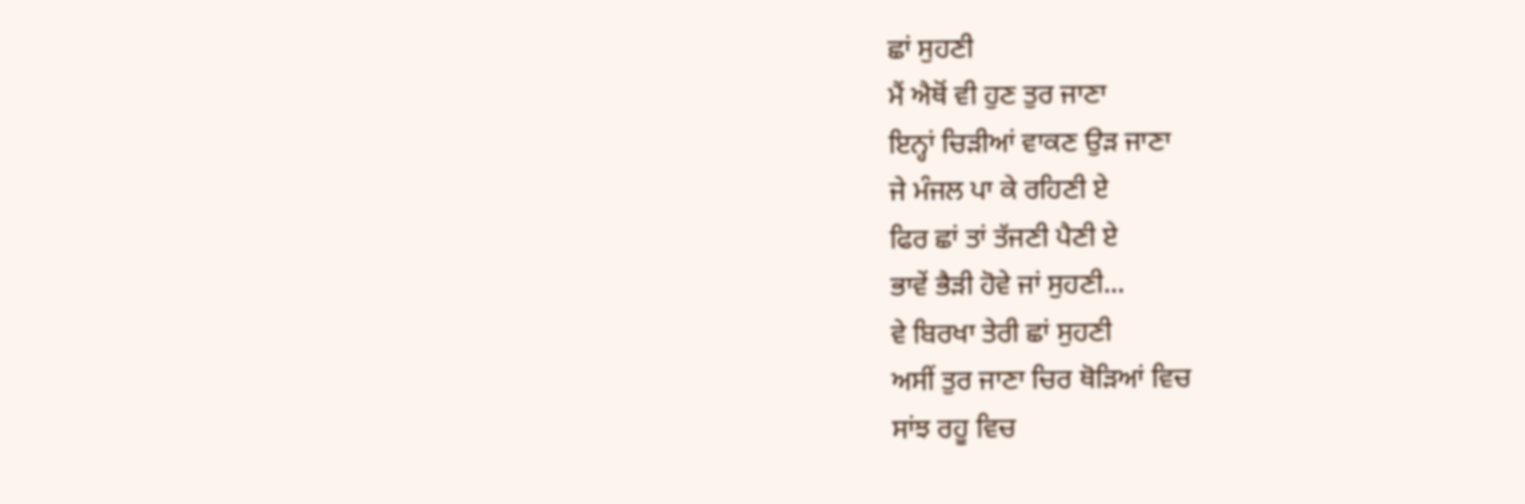ਛਾਂ ਸੁਹਣੀ
ਮੈਂ ਐਥੋਂ ਵੀ ਹੁਣ ਤੁਰ ਜਾਣਾ
ਇਨ੍ਹਾਂ ਚਿੜੀਆਂ ਵਾਕਣ ਉੜ ਜਾਣਾ
ਜੇ ਮੰਜਲ ਪਾ ਕੇ ਰਹਿਣੀ ਏ
ਫਿਰ ਛਾਂ ਤਾਂ ਤੱਜਣੀ ਪੈਣੀ ਏ
ਭਾਵੇਂ ਭੈੜੀ ਹੋਵੇ ਜਾਂ ਸੁਹਣੀ...
ਵੇ ਬਿਰਖਾ ਤੇਰੀ ਛਾਂ ਸੁਹਣੀ
ਅਸੀਂ ਤੁਰ ਜਾਣਾ ਚਿਰ ਥੋੜਿਆਂ ਵਿਚ
ਸਾਂਝ ਰਹੂ ਵਿਚ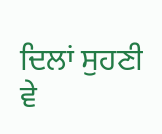ਦਿਲਾਂ ਸੁਹਣੀ
ਵੇ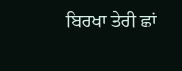ਬਿਰਖਾ ਤੇਰੀ ਛਾਂ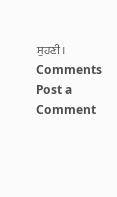ਸੁਹਣੀ।
Comments
Post a Comment